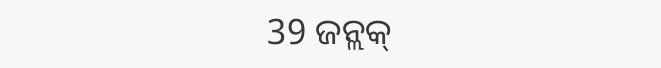39 ଜନ୍ଲକ୍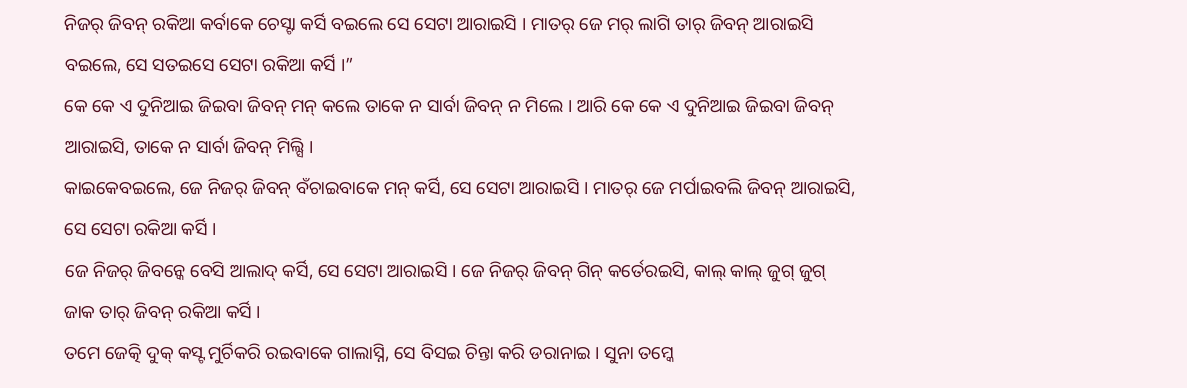ନିଜର୍ ଜିବନ୍ ରକିଆ କର୍ବାକେ ଚେସ୍ଟା କର୍ସି ବଇଲେ ସେ ସେଟା ଆରାଇସି । ମାତର୍ ଜେ ମର୍ ଲାଗି ତାର୍ ଜିବନ୍ ଆରାଇସି ବଇଲେ, ସେ ସତଇସେ ସେଟା ରକିଆ କର୍ସି ।”
କେ କେ ଏ ଦୁନିଆଇ ଜିଇବା ଜିବନ୍ ମନ୍ କଲେ ତାକେ ନ ସାର୍ବା ଜିବନ୍ ନ ମିଲେ । ଆରି କେ କେ ଏ ଦୁନିଆଇ ଜିଇବା ଜିବନ୍ ଆରାଇସି, ତାକେ ନ ସାର୍ବା ଜିବନ୍ ମିଲ୍ସି ।
କାଇକେବଇଲେ, ଜେ ନିଜର୍ ଜିବନ୍ ବଁଚାଇବାକେ ମନ୍ କର୍ସି, ସେ ସେଟା ଆରାଇସି । ମାତର୍ ଜେ ମର୍ପାଇବଲି ଜିବନ୍ ଆରାଇସି, ସେ ସେଟା ରକିଆ କର୍ସି ।
ଜେ ନିଜର୍ ଜିବନ୍କେ ବେସି ଆଲାଦ୍ କର୍ସି, ସେ ସେଟା ଆରାଇସି । ଜେ ନିଜର୍ ଜିବନ୍ ଗିନ୍ କର୍ତେରଇସି, କାଲ୍ କାଲ୍ ଜୁଗ୍ ଜୁଗ୍ ଜାକ ତାର୍ ଜିବନ୍ ରକିଆ କର୍ସି ।
ତମେ ଜେତ୍କି ଦୁକ୍ କସ୍ଟ ମୁର୍ଚିକରି ରଇବାକେ ଗାଲାସ୍ନି, ସେ ବିସଇ ଚିନ୍ତା କରି ଡରାନାଇ । ସୁନା ତମ୍କେ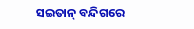ସଇତାନ୍ ବନ୍ଦିଗରେ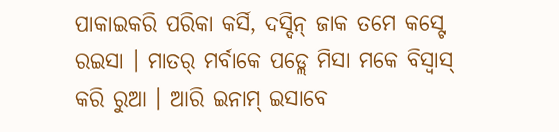ପାକାଇକରି ପରିକା କର୍ସି, ଦସ୍ଦିନ୍ ଜାକ ତମେ କସ୍ଟେ ରଇସା । ମାତର୍ ମର୍ବାକେ ପଡ୍ଲେ ମିସା ମକେ ବିସ୍ବାସ୍ କରି ରୁଆ । ଆରି ଇନାମ୍ ଇସାବେ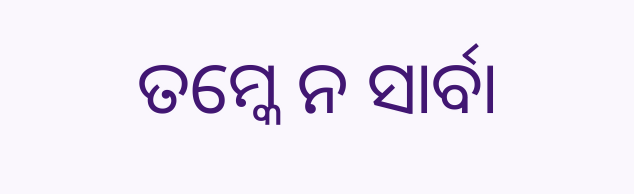ତମ୍କେ ନ ସାର୍ବା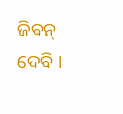ଜିବନ୍ ଦେବି ।